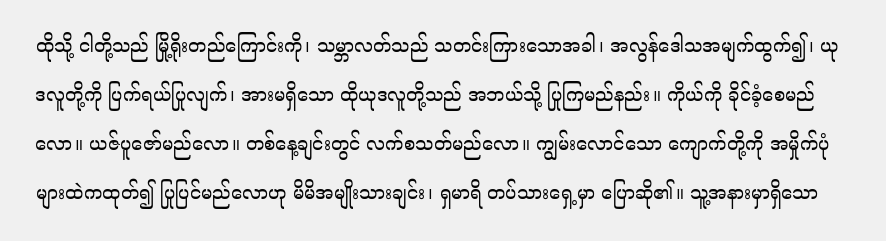ထိုသို့ ငါတို့သည် မြို့ရိုးတည်ကြောင်းကို၊ သမ္ဘာလတ်သည် သတင်းကြားသောအခါ၊ အလွန်ဒေါသအမျက်ထွက်၍၊ ယုဒလူတို့ကို ပြက်ရယ်ပြုလျက်၊ အားမရှိသော ထိုယုဒလူတို့သည် အဘယ်သို့ ပြုကြမည်နည်း။ ကိုယ်ကို ခိုင်ခံ့စေမည်လော။ ယဇ်ပူဇော်မည်လော။ တစ်နေ့ချင်းတွင် လက်စသတ်မည်လော။ ကျွမ်းလောင်သော ကျောက်တို့ကို အမှိုက်ပုံများထဲကထုတ်၍ ပြုပြင်မည်လောဟု မိမိအမျိုးသားချင်း၊ ရှမာရိ တပ်သားရှေ့မှာ ပြောဆို၏။ သူ့အနားမှာရှိသော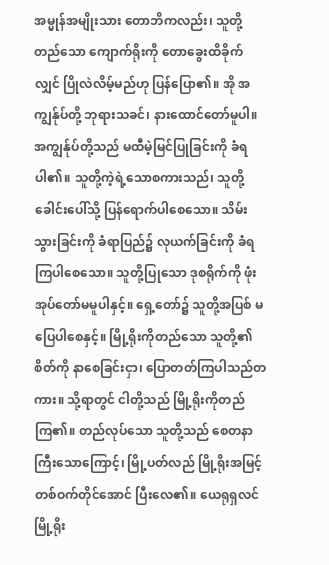အမ္မုန်အမျိုးသား တောဘိကလည်း၊ သူတို့တည်သော ကျောက်ရိုးကို တောခွေးထိခိုက်လျှင် ပြိုလဲလိမ့်မည်ဟု ပြန်ပြော၏။ အို အကျွန်ုပ်တို့ ဘုရားသခင်၊ နားထောင်တော်မူပါ။ အကျွန်ုပ်တို့သည် မထီမဲ့မြင်ပြုခြင်းကို ခံရပါ၏။ သူတို့ကဲ့ရဲ့သောစကားသည်၊ သူတို့ခေါင်းပေါ်သို့ ပြန်ရောက်ပါစေသော။ သိမ်းသွားခြင်းကို ခံရာပြည်၌ လုယက်ခြင်းကို ခံရကြပါစေသော။ သူတို့ပြုသော ဒုစရိုက်ကို ဖုံးအုပ်တော်မမူပါနှင့်။ ရှေ့တော်၌ သူတို့အပြစ် မပြေပါစေနှင့်။ မြို့ရိုးကိုတည်သော သူတို့၏စိတ်ကို နာစေခြင်းငှာ၊ ပြောတတ်ကြပါသည်တကား။ သို့ရာတွင် ငါတို့သည် မြို့ရိုးကိုတည်ကြ၏။ တည်လုပ်သော သူတို့သည် စေတနာကြီးသောကြောင့်၊ မြို့ပတ်လည် မြို့ရိုးအမြင့် တစ်ဝက်တိုင်အောင် ပြီးလေ၏။ ယေရုရှလင်မြို့ရိုး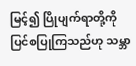မြင့်၍ ပြိုပျက်ရာတို့ကို ပြင်စပြုကြသည်ဟု သမ္ဘာ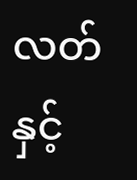လတ်နှင့်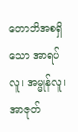တောဘိအစရှိသော အာရပ်လူ၊ အမ္မုန်လူ၊ အာဇုတ်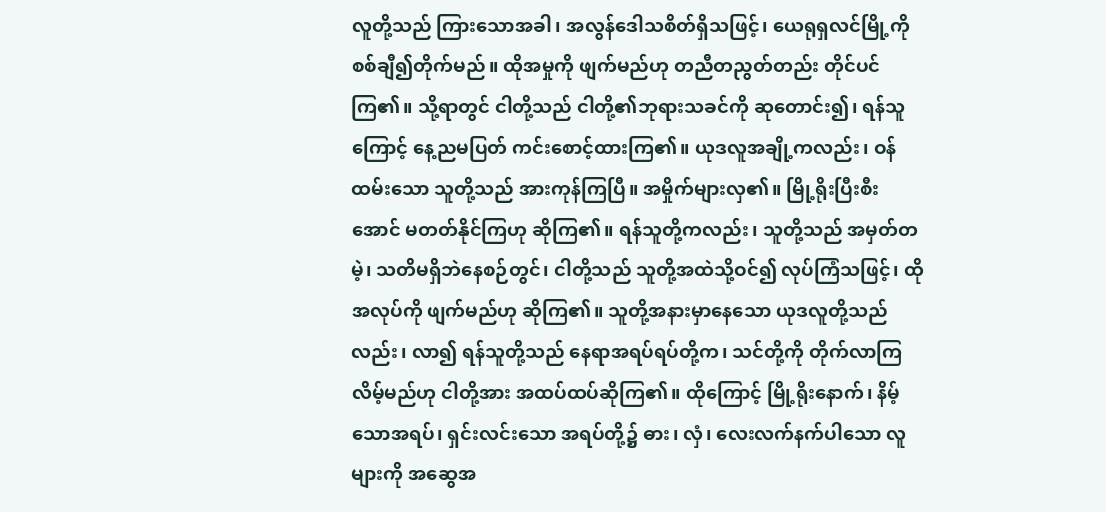လူတို့သည် ကြားသောအခါ၊ အလွန်ဒေါသစိတ်ရှိသဖြင့်၊ ယေရုရှလင်မြို့ကို စစ်ချီ၍တိုက်မည်။ ထိုအမှုကို ဖျက်မည်ဟု တညီတညွတ်တည်း တိုင်ပင်ကြ၏။ သို့ရာတွင် ငါတို့သည် ငါတို့၏ဘုရားသခင်ကို ဆုတောင်း၍၊ ရန်သူကြောင့် နေ့ညမပြတ် ကင်းစောင့်ထားကြ၏။ ယုဒလူအချို့ကလည်း၊ ဝန်ထမ်းသော သူတို့သည် အားကုန်ကြပြီ။ အမှိုက်များလှ၏။ မြို့ရိုးပြီးစီးအောင် မတတ်နိုင်ကြဟု ဆိုကြ၏။ ရန်သူတို့ကလည်း၊ သူတို့သည် အမှတ်တမဲ့၊ သတိမရှိဘဲနေစဉ်တွင်၊ ငါတို့သည် သူတို့အထဲသို့ဝင်၍ လုပ်ကြံသဖြင့်၊ ထိုအလုပ်ကို ဖျက်မည်ဟု ဆိုကြ၏။ သူတို့အနားမှာနေသော ယုဒလူတို့သည်လည်း၊ လာ၍ ရန်သူတို့သည် နေရာအရပ်ရပ်တို့က၊ သင်တို့ကို တိုက်လာကြလိမ့်မည်ဟု ငါတို့အား အထပ်ထပ်ဆိုကြ၏။ ထိုကြောင့် မြို့ရိုးနောက်၊ နိမ့်သောအရပ်၊ ရှင်းလင်းသော အရပ်တို့၌ ဓား၊ လှံ၊ လေးလက်နက်ပါသော လူများကို အဆွေအ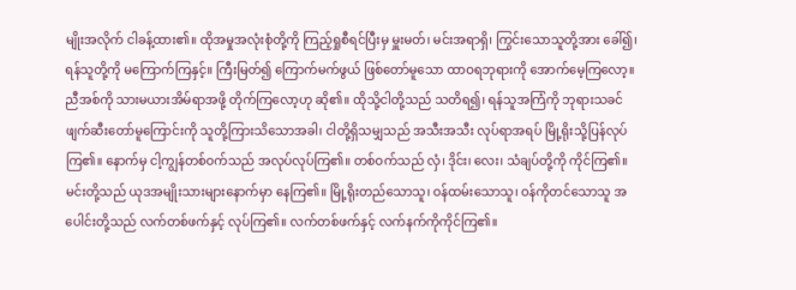မျိုးအလိုက် ငါခန့်ထား၏။ ထိုအမှုအလုံးစုံတို့ကို ကြည့်ရှုစီရင်ပြီးမှ မှူးမတ်၊ မင်းအရာရှိ၊ ကြွင်းသောသူတို့အား ခေါ်၍၊ ရန်သူတို့ကို မကြောက်ကြနှင့်။ ကြီးမြတ်၍ ကြောက်မက်ဖွယ် ဖြစ်တော်မူသော ထာဝရဘုရားကို အောက်မေ့ကြလော့။ ညီအစ်ကို သားမယားအိမ်ရာအဖို့ တိုက်ကြလော့ဟု ဆို၏။ ထိုသို့ငါတို့သည် သတိရ၍၊ ရန်သူအကြံကို ဘုရားသခင် ဖျက်ဆီးတော်မူကြောင်းကို သူတို့ကြားသိသောအခါ၊ ငါတို့ရှိသမျှသည် အသီးအသီး လုပ်ရာအရပ် မြို့ရိုးသို့ပြန်လုပ်ကြ၏။ နောက်မှ ငါ့ကျွန်တစ်ဝက်သည် အလုပ်လုပ်ကြ၏။ တစ်ဝက်သည် လှံ၊ ဒိုင်း၊ လေး၊ သံချပ်တို့ကို ကိုင်ကြ၏။ မင်းတို့သည် ယုဒအမျိုးသားများနောက်မှာ နေကြ၏။ မြို့ရိုးတည်သောသူ၊ ဝန်ထမ်းသောသူ၊ ဝန်ကိုတင်သောသူ အပေါင်းတို့သည် လက်တစ်ဖက်နှင့် လုပ်ကြ၏။ လက်တစ်ဖက်နှင့် လက်နက်ကိုကိုင်ကြ၏။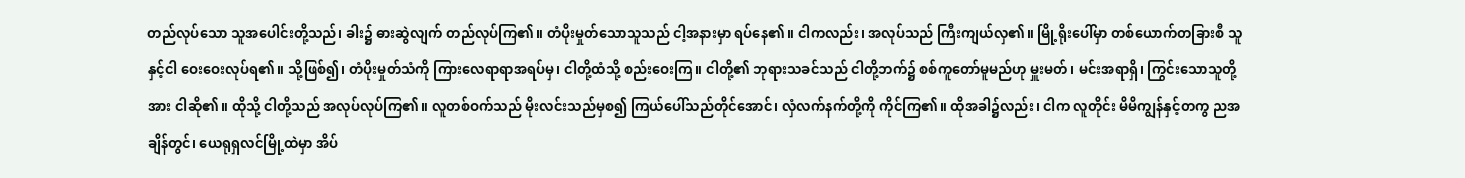တည်လုပ်သော သူအပေါင်းတို့သည်၊ ခါး၌ ဓားဆွဲလျက် တည်လုပ်ကြ၏။ တံပိုးမှုတ်သောသူသည် ငါ့အနားမှာ ရပ်နေ၏။ ငါကလည်း၊ အလုပ်သည် ကြီးကျယ်လှ၏။ မြို့ရိုးပေါ်မှာ တစ်ယောက်တခြားစီ သူနှင့်ငါ ဝေးဝေးလုပ်ရ၏။ သို့ဖြစ်၍၊ တံပိုးမှုတ်သံကို ကြားလေရာရာအရပ်မှ၊ ငါတို့ထံသို့ စည်းဝေးကြ။ ငါတို့၏ ဘုရားသခင်သည် ငါတို့ဘက်၌ စစ်ကူတော်မူမည်ဟု မှူးမတ်၊ မင်းအရာရှိ၊ ကြွင်းသောသူတို့အား ငါဆို၏။ ထိုသို့ ငါတို့သည် အလုပ်လုပ်ကြ၏။ လူတစ်ဝက်သည် မိုးလင်းသည်မှစ၍ ကြယ်ပေါ်သည်တိုင်အောင်၊ လှံလက်နက်တို့ကို ကိုင်ကြ၏။ ထိုအခါ၌လည်း၊ ငါက လူတိုင်း မိမိကျွန်နှင့်တကွ ညအချိန်တွင်၊ ယေရုရှလင်မြို့ထဲမှာ အိပ်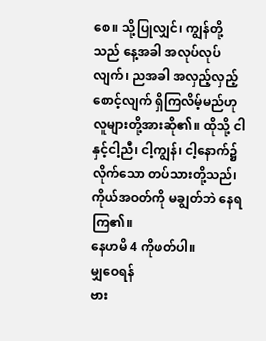စေ။ သို့ပြုလျှင်၊ ကျွန်တို့သည် နေ့အခါ အလုပ်လုပ်လျက်၊ ညအခါ အလှည့်လှည့်စောင့်လျက် ရှိကြလိမ့်မည်ဟု လူများတို့အားဆို၏။ ထိုသို့ ငါနှင့်ငါ့ညီ၊ ငါ့ကျွန်၊ ငါ့နောက်၌လိုက်သော တပ်သားတို့သည်၊ ကိုယ်အဝတ်ကို မချွတ်ဘဲ နေရကြ၏။
နေဟမိ 4 ကိုဖတ်ပါ။
မျှဝေရန်
ဗား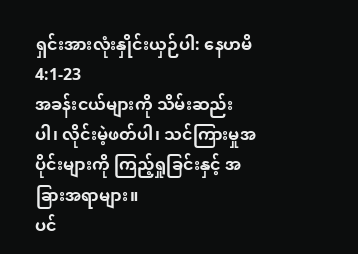ရှင်းအားလုံးနှိုင်းယှဉ်ပါ: နေဟမိ 4:1-23
အခန်းငယ်များကို သိမ်းဆည်းပါ၊ လိုင်းမဲ့ဖတ်ပါ၊ သင်ကြားမှုအပိုင်းများကို ကြည့်ရှုခြင်းနှင့် အခြားအရာများ။
ပင်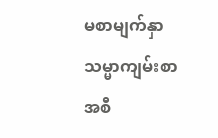မစာမျက်နှာ
သမ္မာကျမ်းစာ
အစီ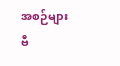အစဉ်များ
ဗီ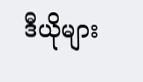ဒီယိုများ